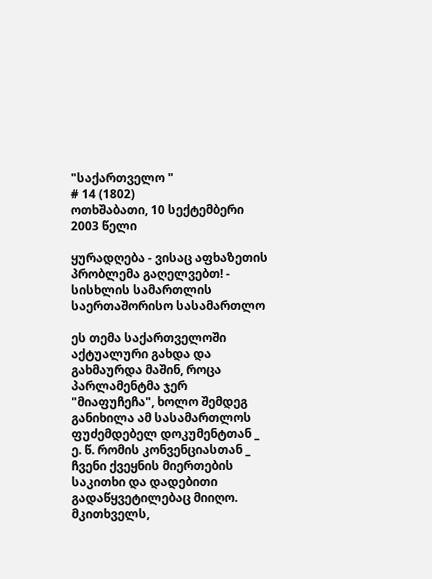"საქართველო "
# 14 (1802)
ოთხშაბათი, 10 სექტემბერი 2003 წელი

ყურადღება - ვისაც აფხაზეთის პრობლემა გაღელვებთ! - სისხლის სამართლის საერთაშორისო სასამართლო

ეს თემა საქართველოში აქტუალური გახდა და გახმაურდა მაშინ, როცა პარლამენტმა ჯერ "მიაფუჩეჩა", ხოლო შემდეგ განიხილა ამ სასამართლოს ფუძემდებელ დოკუმენტთან _ ე. წ. რომის კონვენციასთან _ ჩვენი ქვეყნის მიერთების საკითხი და დადებითი გადაწყვეტილებაც მიიღო. მკითხველს,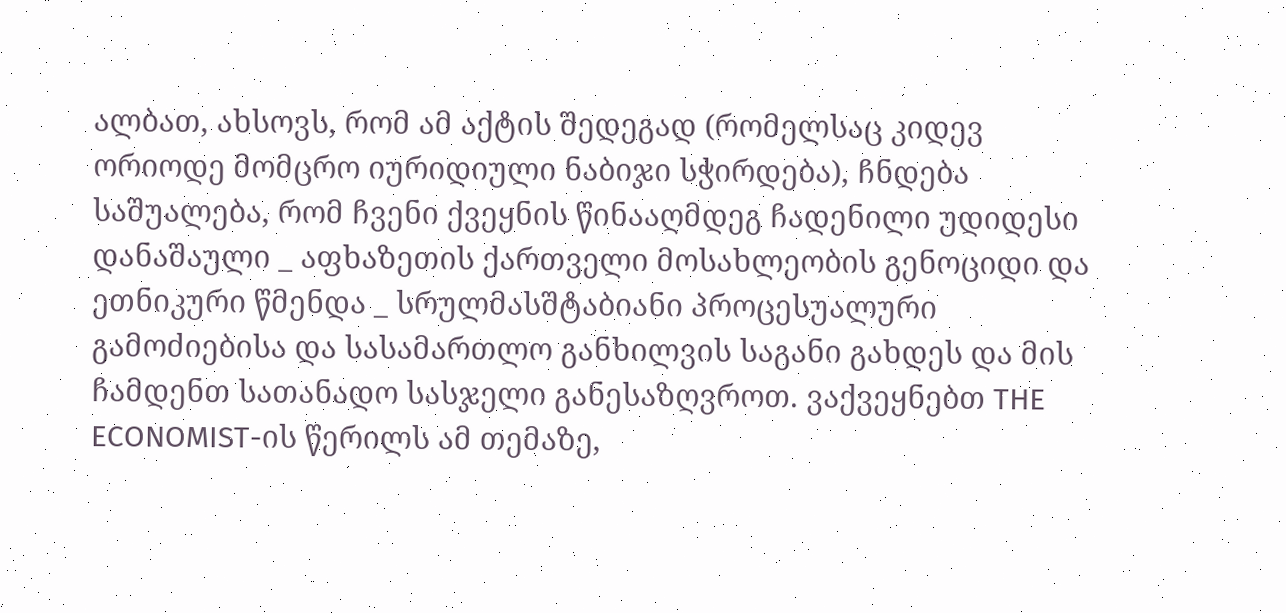ალბათ, ახსოვს, რომ ამ აქტის შედეგად (რომელსაც კიდევ ორიოდე მომცრო იურიდიული ნაბიჯი სჭირდება), ჩნდება საშუალება, რომ ჩვენი ქვეყნის წინააღმდეგ ჩადენილი უდიდესი დანაშაული _ აფხაზეთის ქართველი მოსახლეობის გენოციდი და ეთნიკური წმენდა _ სრულმასშტაბიანი პროცესუალური გამოძიებისა და სასამართლო განხილვის საგანი გახდეს და მის ჩამდენთ სათანადო სასჯელი განესაზღვროთ. ვაქვეყნებთ THE ECONOMIST-ის წერილს ამ თემაზე,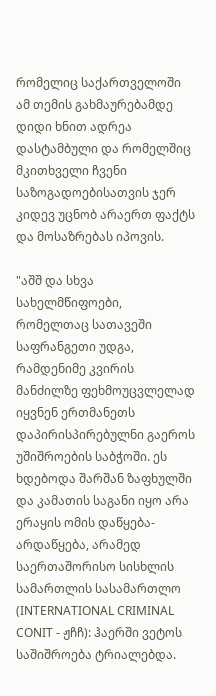რომელიც საქართველოში ამ თემის გახმაურებამდე დიდი ხნით ადრეა დასტამბული და რომელშიც მკითხველი ჩვენი საზოგადოებისათვის ჯერ კიდევ უცნობ არაერთ ფაქტს და მოსაზრებას იპოვის.

"აშშ და სხვა სახელმწიფოები, რომელთაც სათავეში საფრანგეთი უდგა, რამდენიმე კვირის მანძილზე ფეხმოუცვლელად იყვნენ ერთმანეთს დაპირისპირებულნი გაეროს უშიშროების საბჭოში. ეს ხდებოდა შარშან ზაფხულში და კამათის საგანი იყო არა ერაყის ომის დაწყება-არდაწყება, არამედ საერთაშორისო სისხლის სამართლის სასამართლო (INTERNATIONAL CRIMINAL CONIT - ჟჩჩ): ჰაერში ვეტოს საშიშროება ტრიალებდა.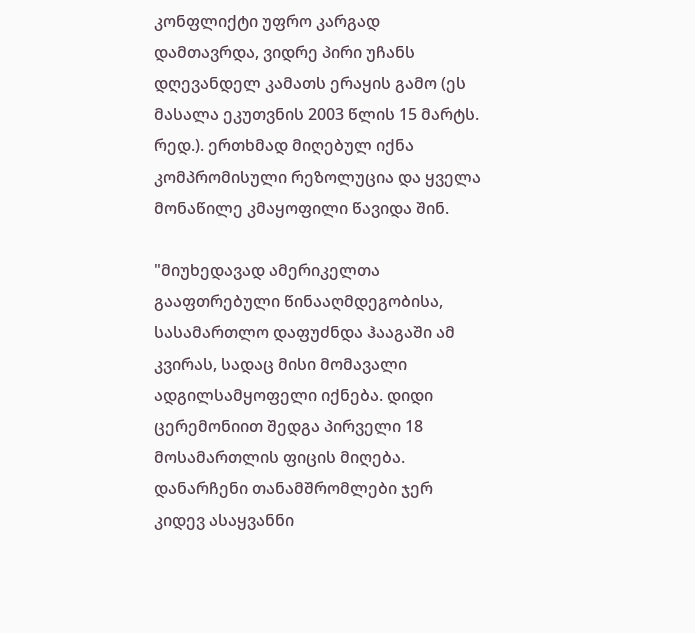კონფლიქტი უფრო კარგად დამთავრდა, ვიდრე პირი უჩანს დღევანდელ კამათს ერაყის გამო (ეს მასალა ეკუთვნის 2003 წლის 15 მარტს. რედ.). ერთხმად მიღებულ იქნა კომპრომისული რეზოლუცია და ყველა მონაწილე კმაყოფილი წავიდა შინ.

"მიუხედავად ამერიკელთა გააფთრებული წინააღმდეგობისა, სასამართლო დაფუძნდა ჰააგაში ამ კვირას, სადაც მისი მომავალი ადგილსამყოფელი იქნება. დიდი ცერემონიით შედგა პირველი 18 მოსამართლის ფიცის მიღება. დანარჩენი თანამშრომლები ჯერ კიდევ ასაყვანნი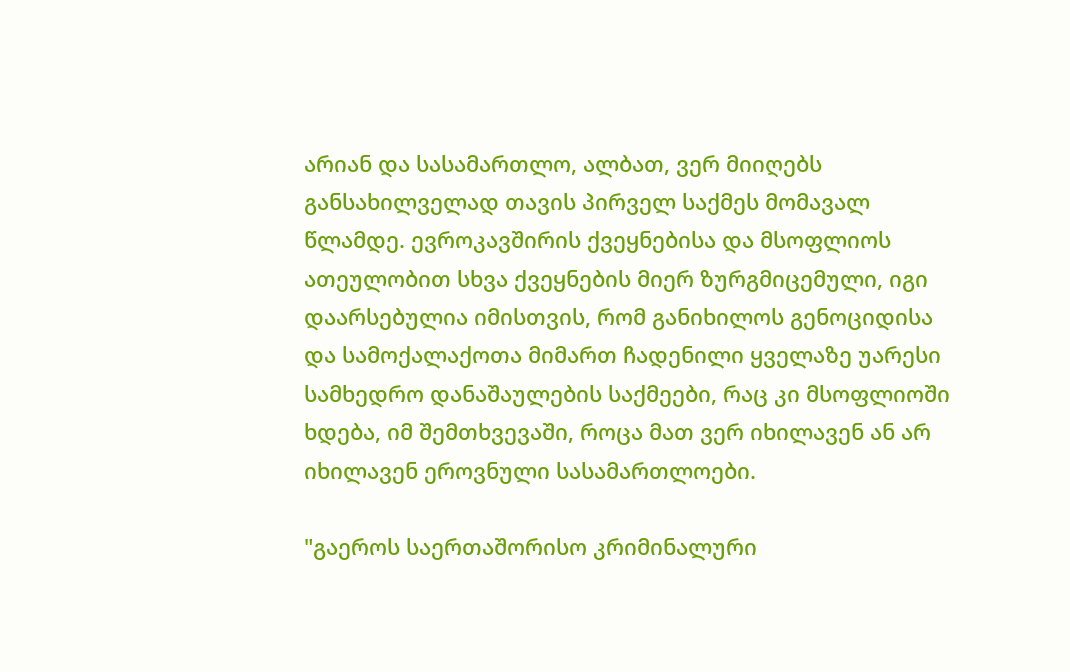არიან და სასამართლო, ალბათ, ვერ მიიღებს განსახილველად თავის პირველ საქმეს მომავალ წლამდე. ევროკავშირის ქვეყნებისა და მსოფლიოს ათეულობით სხვა ქვეყნების მიერ ზურგმიცემული, იგი დაარსებულია იმისთვის, რომ განიხილოს გენოციდისა და სამოქალაქოთა მიმართ ჩადენილი ყველაზე უარესი სამხედრო დანაშაულების საქმეები, რაც კი მსოფლიოში ხდება, იმ შემთხვევაში, როცა მათ ვერ იხილავენ ან არ იხილავენ ეროვნული სასამართლოები.

"გაეროს საერთაშორისო კრიმინალური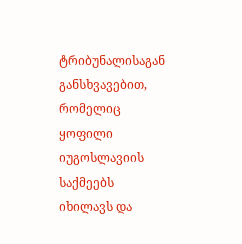ტრიბუნალისაგან განსხვავებით, რომელიც ყოფილი იუგოსლავიის საქმეებს იხილავს და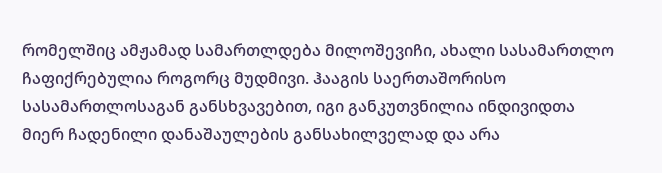რომელშიც ამჟამად სამართლდება მილოშევიჩი, ახალი სასამართლო ჩაფიქრებულია როგორც მუდმივი. ჰააგის საერთაშორისო სასამართლოსაგან განსხვავებით, იგი განკუთვნილია ინდივიდთა მიერ ჩადენილი დანაშაულების განსახილველად და არა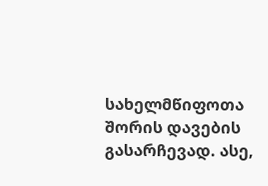სახელმწიფოთა შორის დავების გასარჩევად. ასე,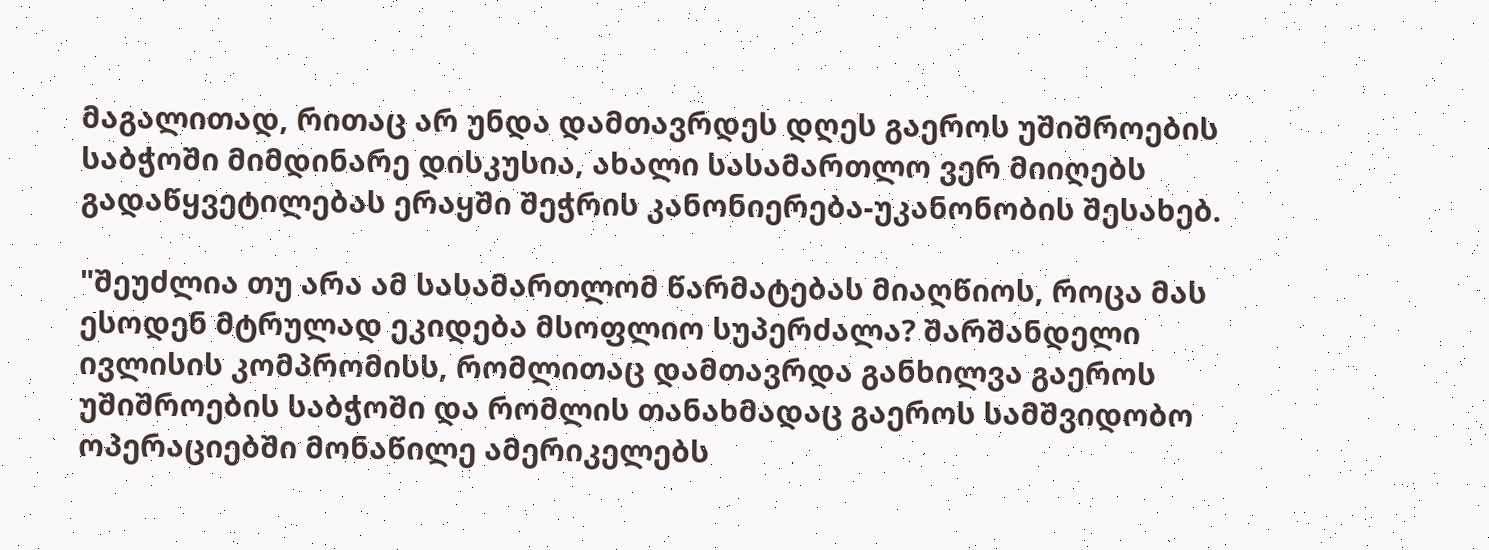მაგალითად, რითაც არ უნდა დამთავრდეს დღეს გაეროს უშიშროების საბჭოში მიმდინარე დისკუსია, ახალი სასამართლო ვერ მიიღებს გადაწყვეტილებას ერაყში შეჭრის კანონიერება-უკანონობის შესახებ.

"შეუძლია თუ არა ამ სასამართლომ წარმატებას მიაღწიოს, როცა მას ესოდენ მტრულად ეკიდება მსოფლიო სუპერძალა? შარშანდელი ივლისის კომპრომისს, რომლითაც დამთავრდა განხილვა გაეროს უშიშროების საბჭოში და რომლის თანახმადაც გაეროს სამშვიდობო ოპერაციებში მონაწილე ამერიკელებს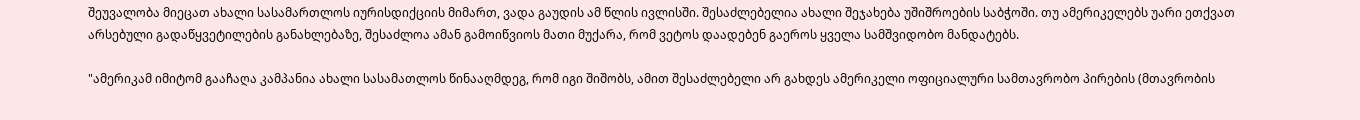შეუვალობა მიეცათ ახალი სასამართლოს იურისდიქციის მიმართ, ვადა გაუდის ამ წლის ივლისში. შესაძლებელია ახალი შეჯახება უშიშროების საბჭოში. თუ ამერიკელებს უარი ეთქვათ არსებული გადაწყვეტილების განახლებაზე, შესაძლოა ამან გამოიწვიოს მათი მუქარა, რომ ვეტოს დაადებენ გაეროს ყველა სამშვიდობო მანდატებს.

"ამერიკამ იმიტომ გააჩაღა კამპანია ახალი სასამათლოს წინააღმდეგ, რომ იგი შიშობს, ამით შესაძლებელი არ გახდეს ამერიკელი ოფიციალური სამთავრობო პირების (მთავრობის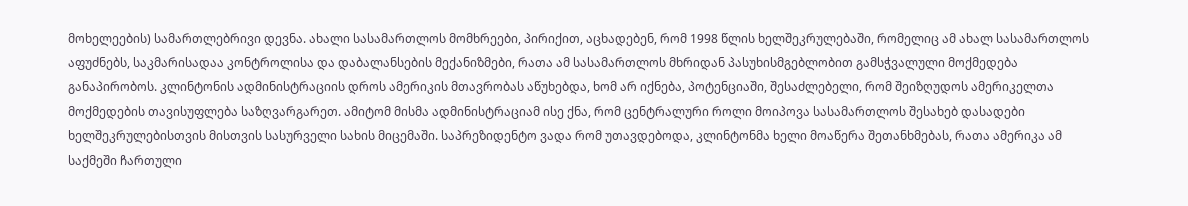მოხელეების) სამართლებრივი დევნა. ახალი სასამართლოს მომხრეები, პირიქით, აცხადებენ, რომ 1998 წლის ხელშეკრულებაში, რომელიც ამ ახალ სასამართლოს აფუძნებს, საკმარისადაა კონტროლისა და დაბალანსების მექანიზმები, რათა ამ სასამართლოს მხრიდან პასუხისმგებლობით გამსჭვალული მოქმედება განაპირობოს. კლინტონის ადმინისტრაციის დროს ამერიკის მთავრობას აწუხებდა, ხომ არ იქნება, პოტენციაში, შესაძლებელი, რომ შეიზღუდოს ამერიკელთა მოქმედების თავისუფლება საზღვარგარეთ. ამიტომ მისმა ადმინისტრაციამ ისე ქნა, რომ ცენტრალური როლი მოიპოვა სასამართლოს შესახებ დასადები ხელშეკრულებისთვის მისთვის სასურველი სახის მიცემაში. საპრეზიდენტო ვადა რომ უთავდებოდა, კლინტონმა ხელი მოაწერა შეთანხმებას, რათა ამერიკა ამ საქმეში ჩართული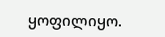ყოფილიყო.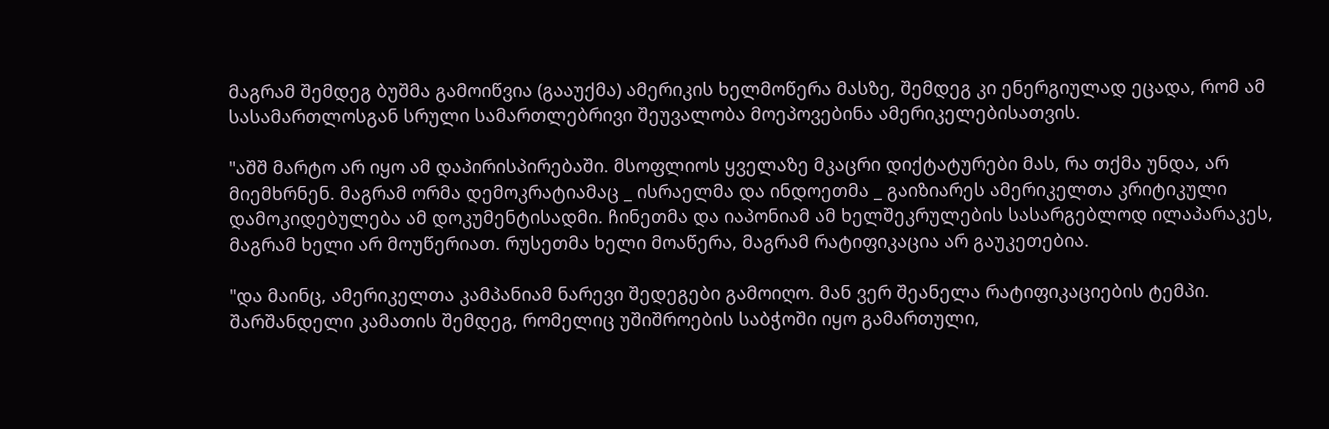მაგრამ შემდეგ ბუშმა გამოიწვია (გააუქმა) ამერიკის ხელმოწერა მასზე, შემდეგ კი ენერგიულად ეცადა, რომ ამ სასამართლოსგან სრული სამართლებრივი შეუვალობა მოეპოვებინა ამერიკელებისათვის.

"აშშ მარტო არ იყო ამ დაპირისპირებაში. მსოფლიოს ყველაზე მკაცრი დიქტატურები მას, რა თქმა უნდა, არ მიემხრნენ. მაგრამ ორმა დემოკრატიამაც _ ისრაელმა და ინდოეთმა _ გაიზიარეს ამერიკელთა კრიტიკული დამოკიდებულება ამ დოკუმენტისადმი. ჩინეთმა და იაპონიამ ამ ხელშეკრულების სასარგებლოდ ილაპარაკეს, მაგრამ ხელი არ მოუწერიათ. რუსეთმა ხელი მოაწერა, მაგრამ რატიფიკაცია არ გაუკეთებია.

"და მაინც, ამერიკელთა კამპანიამ ნარევი შედეგები გამოიღო. მან ვერ შეანელა რატიფიკაციების ტემპი. შარშანდელი კამათის შემდეგ, რომელიც უშიშროების საბჭოში იყო გამართული,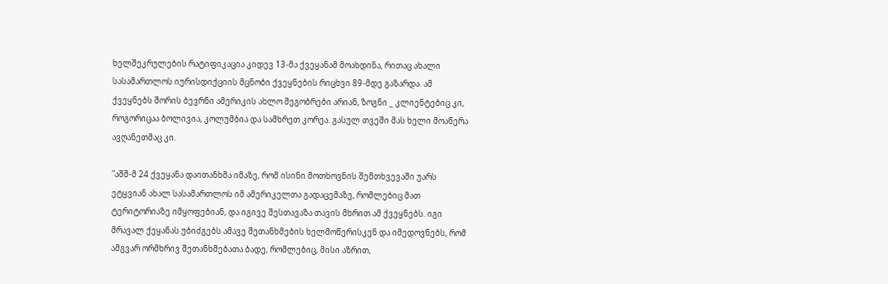ხელშეკრულების რატიფიკაცია კიდევ 13-მა ქვეყანამ მოახდინა, რითაც ახალი სასამართლოს იურისდიქციის მცნობი ქვეყნების რიცხვი 89-მდე გაზარდა. ამ ქვეყნებს შორის ბევრნი ამერიკის ახლო მეგობრები არიან, ზოგნი _ კლიენტებიც კი, როგორიცაა ბოლივია, კოლუმბია და სამხრეთ კორეა. გასულ თვეში მას ხელი მოაწერა ავღანეთმაც კი.

"აშშ-მ 24 ქვეყანა დაითანხმა იმაზე, რომ ისინი მოთხოვნის შემთხვევაში უარს ეტყვიან ახალ სასამართლოს იმ ამერიკელთა გადაცემაზე, რომლებიც მათ ტერიტორიაზე იმყოფებიან, და იგივე შესთავაზა თავის მხრით ამ ქვეყნებს. იგი მრავალ ქეყანას უბიძგებს ამავე შეთანხმების ხელმოწერისკენ და იმედოვნებს, რომ ამგვარ ორმხრივ შეთანხმებათა ბადე, რომლებიც, მისი აზრით,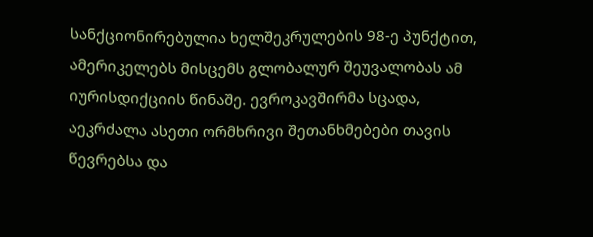სანქციონირებულია ხელშეკრულების 98-ე პუნქტით, ამერიკელებს მისცემს გლობალურ შეუვალობას ამ იურისდიქციის წინაშე. ევროკავშირმა სცადა, აეკრძალა ასეთი ორმხრივი შეთანხმებები თავის წევრებსა და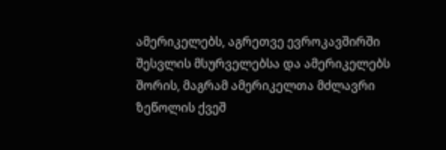ამერიკელებს, აგრეთვე ევროკავშირში შესვლის მსურველებსა და ამერიკელებს შორის, მაგრამ ამერიკელთა მძლავრი ზეწოლის ქვეშ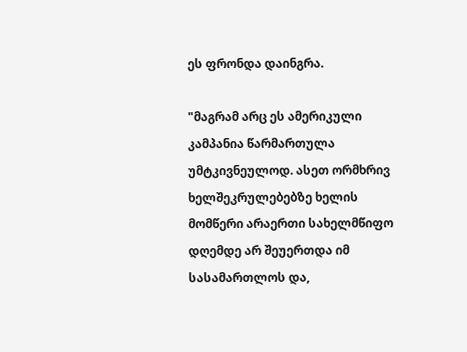ეს ფრონდა დაინგრა.

"მაგრამ არც ეს ამერიკული კამპანია წარმართულა უმტკივნეულოდ. ასეთ ორმხრივ ხელშეკრულებებზე ხელის მომწერი არაერთი სახელმწიფო დღემდე არ შეუერთდა იმ სასამართლოს და,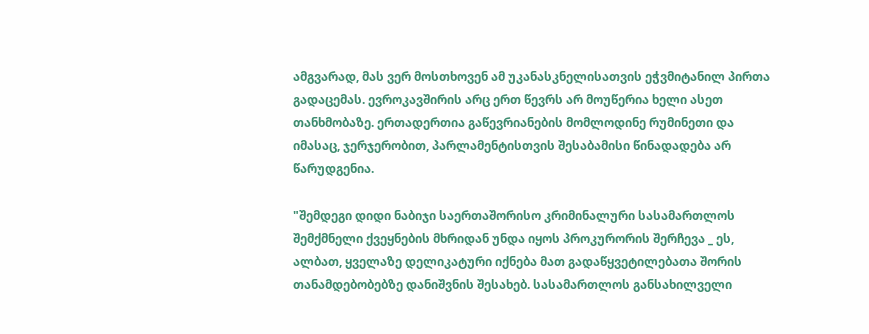ამგვარად, მას ვერ მოსთხოვენ ამ უკანასკნელისათვის ეჭვმიტანილ პირთა გადაცემას. ევროკავშირის არც ერთ წევრს არ მოუწერია ხელი ასეთ თანხმობაზე. ერთადერთია გაწევრიანების მომლოდინე რუმინეთი და იმასაც, ჯერჯერობით, პარლამენტისთვის შესაბამისი წინადადება არ წარუდგენია.

"შემდეგი დიდი ნაბიჯი საერთაშორისო კრიმინალური სასამართლოს შემქმნელი ქვეყნების მხრიდან უნდა იყოს პროკურორის შერჩევა _ ეს, ალბათ, ყველაზე დელიკატური იქნება მათ გადაწყვეტილებათა შორის თანამდებობებზე დანიშვნის შესახებ. სასამართლოს განსახილველი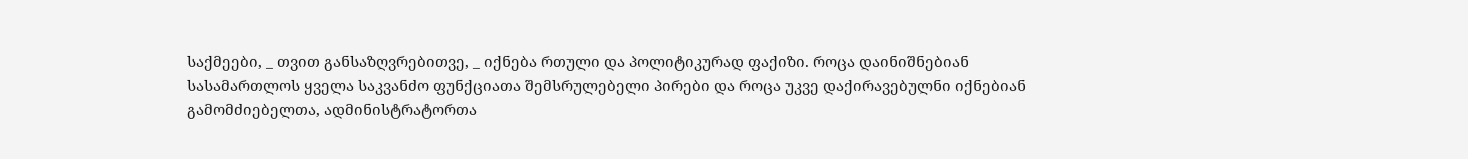საქმეები, _ თვით განსაზღვრებითვე, _ იქნება რთული და პოლიტიკურად ფაქიზი. როცა დაინიშნებიან სასამართლოს ყველა საკვანძო ფუნქციათა შემსრულებელი პირები და როცა უკვე დაქირავებულნი იქნებიან გამომძიებელთა, ადმინისტრატორთა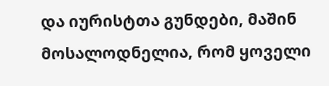და იურისტთა გუნდები, მაშინ მოსალოდნელია, რომ ყოველი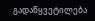გადაწყვეტილება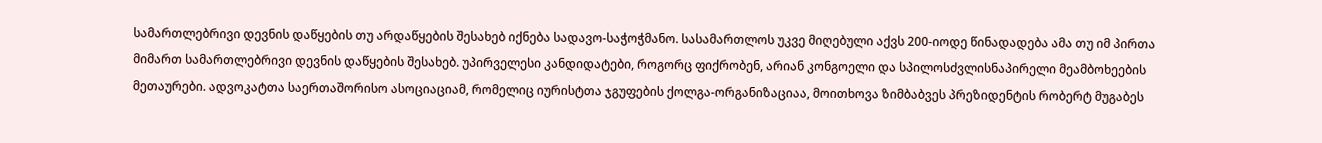სამართლებრივი დევნის დაწყების თუ არდაწყების შესახებ იქნება სადავო-საჭოჭმანო. სასამართლოს უკვე მიღებული აქვს 200-იოდე წინადადება ამა თუ იმ პირთა მიმართ სამართლებრივი დევნის დაწყების შესახებ. უპირველესი კანდიდატები, როგორც ფიქრობენ, არიან კონგოელი და სპილოსძვლისნაპირელი მეამბოხეების მეთაურები. ადვოკატთა საერთაშორისო ასოციაციამ, რომელიც იურისტთა ჯგუფების ქოლგა-ორგანიზაციაა, მოითხოვა ზიმბაბვეს პრეზიდენტის რობერტ მუგაბეს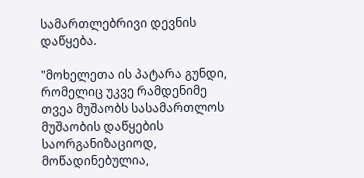სამართლებრივი დევნის დაწყება.

"მოხელეთა ის პატარა გუნდი, რომელიც უკვე რამდენიმე თვეა მუშაობს სასამართლოს მუშაობის დაწყების საორგანიზაციოდ, მოწადინებულია,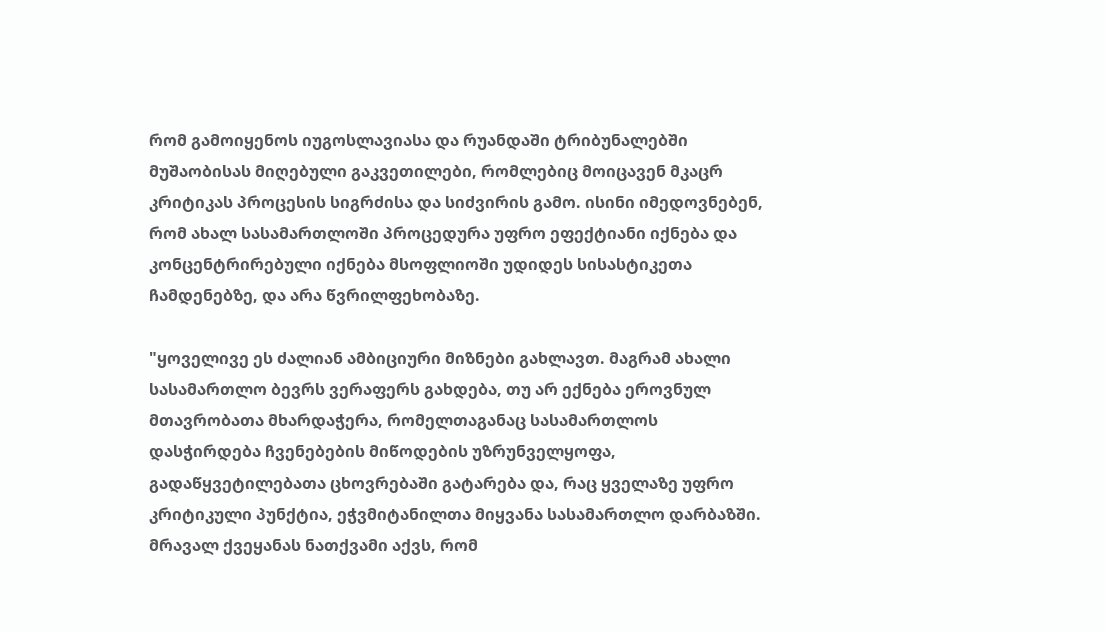რომ გამოიყენოს იუგოსლავიასა და რუანდაში ტრიბუნალებში მუშაობისას მიღებული გაკვეთილები, რომლებიც მოიცავენ მკაცრ კრიტიკას პროცესის სიგრძისა და სიძვირის გამო. ისინი იმედოვნებენ, რომ ახალ სასამართლოში პროცედურა უფრო ეფექტიანი იქნება და კონცენტრირებული იქნება მსოფლიოში უდიდეს სისასტიკეთა ჩამდენებზე, და არა წვრილფეხობაზე.

"ყოველივე ეს ძალიან ამბიციური მიზნები გახლავთ. მაგრამ ახალი სასამართლო ბევრს ვერაფერს გახდება, თუ არ ექნება ეროვნულ მთავრობათა მხარდაჭერა, რომელთაგანაც სასამართლოს დასჭირდება ჩვენებების მიწოდების უზრუნველყოფა, გადაწყვეტილებათა ცხოვრებაში გატარება და, რაც ყველაზე უფრო კრიტიკული პუნქტია, ეჭვმიტანილთა მიყვანა სასამართლო დარბაზში. მრავალ ქვეყანას ნათქვამი აქვს, რომ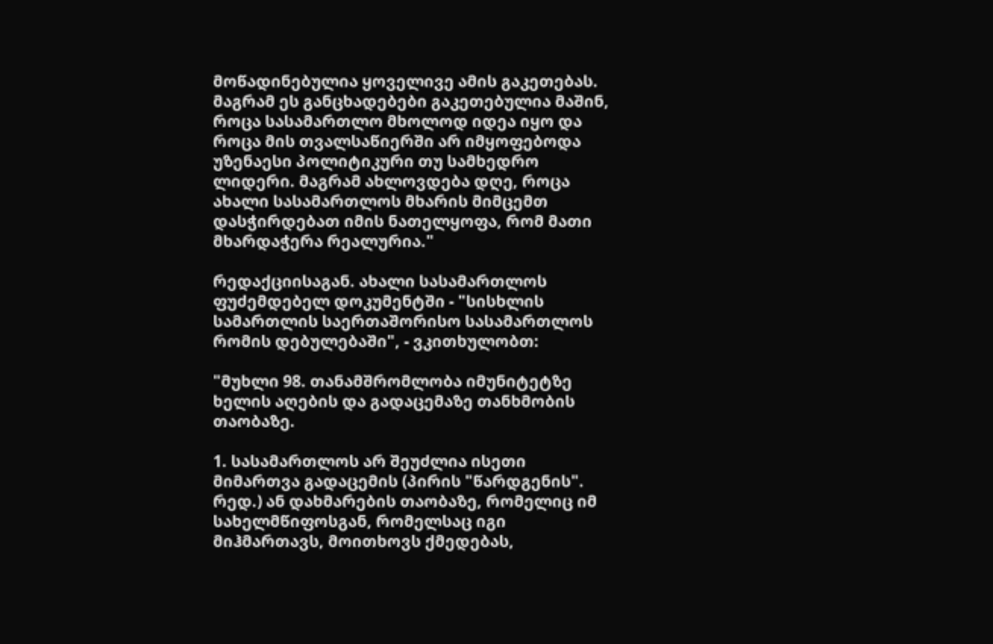მოწადინებულია ყოველივე ამის გაკეთებას. მაგრამ ეს განცხადებები გაკეთებულია მაშინ, როცა სასამართლო მხოლოდ იდეა იყო და როცა მის თვალსაწიერში არ იმყოფებოდა უზენაესი პოლიტიკური თუ სამხედრო ლიდერი. მაგრამ ახლოვდება დღე, როცა ახალი სასამართლოს მხარის მიმცემთ დასჭირდებათ იმის ნათელყოფა, რომ მათი მხარდაჭერა რეალურია."

რედაქციისაგან. ახალი სასამართლოს ფუძემდებელ დოკუმენტში - "სისხლის სამართლის საერთაშორისო სასამართლოს რომის დებულებაში", - ვკითხულობთ:

"მუხლი 98. თანამშრომლობა იმუნიტეტზე ხელის აღების და გადაცემაზე თანხმობის თაობაზე.

1. სასამართლოს არ შეუძლია ისეთი მიმართვა გადაცემის (პირის "წარდგენის". რედ.) ან დახმარების თაობაზე, რომელიც იმ სახელმწიფოსგან, რომელსაც იგი მიჰმართავს, მოითხოვს ქმედებას,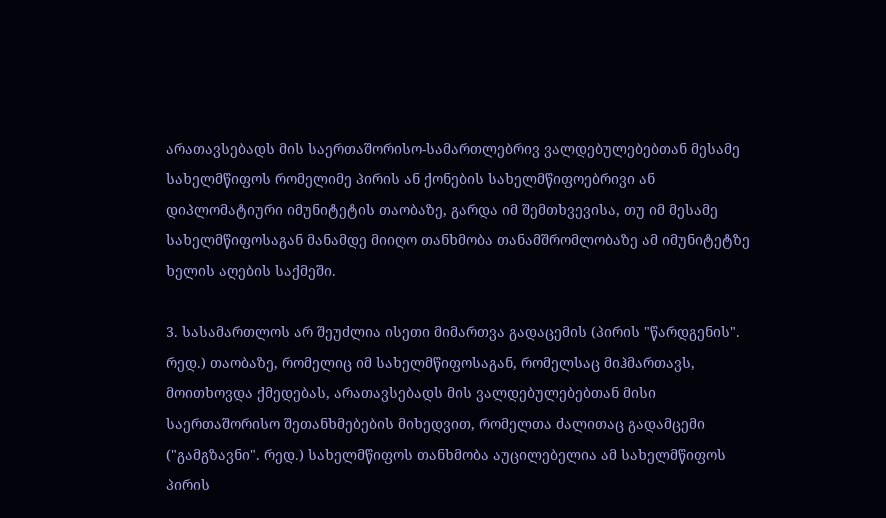არათავსებადს მის საერთაშორისო-სამართლებრივ ვალდებულებებთან მესამე სახელმწიფოს რომელიმე პირის ან ქონების სახელმწიფოებრივი ან დიპლომატიური იმუნიტეტის თაობაზე, გარდა იმ შემთხვევისა, თუ იმ მესამე სახელმწიფოსაგან მანამდე მიიღო თანხმობა თანამშრომლობაზე ამ იმუნიტეტზე ხელის აღების საქმეში.

3. სასამართლოს არ შეუძლია ისეთი მიმართვა გადაცემის (პირის "წარდგენის". რედ.) თაობაზე, რომელიც იმ სახელმწიფოსაგან, რომელსაც მიჰმართავს, მოითხოვდა ქმედებას, არათავსებადს მის ვალდებულებებთან მისი საერთაშორისო შეთანხმებების მიხედვით, რომელთა ძალითაც გადამცემი ("გამგზავნი". რედ.) სახელმწიფოს თანხმობა აუცილებელია ამ სახელმწიფოს პირის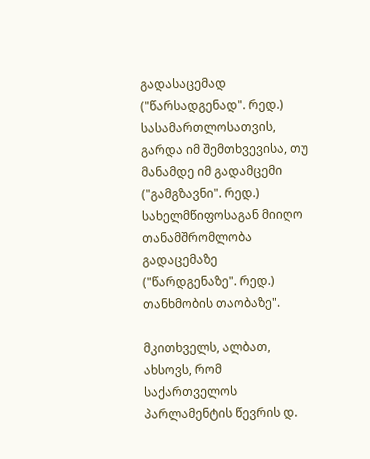გადასაცემად ("წარსადგენად". რედ.) სასამართლოსათვის, გარდა იმ შემთხვევისა, თუ მანამდე იმ გადამცემი ("გამგზავნი". რედ.) სახელმწიფოსაგან მიიღო თანამშრომლობა გადაცემაზე ("წარდგენაზე". რედ.) თანხმობის თაობაზე".

მკითხველს, ალბათ, ახსოვს, რომ საქართველოს პარლამენტის წევრის დ.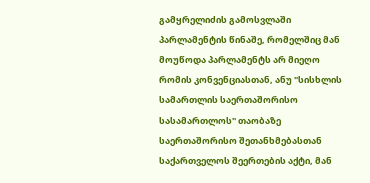გამყრელიძის გამოსვლაში პარლამენტის წინაშე, რომელშიც მან მოუწოდა პარლამენტს არ მიეღო რომის კონვენციასთან, ანუ "სისხლის სამართლის საერთაშორისო სასამართლოს" თაობაზე საერთაშორისო შეთანხმებასთან საქართველოს შეერთების აქტი, მან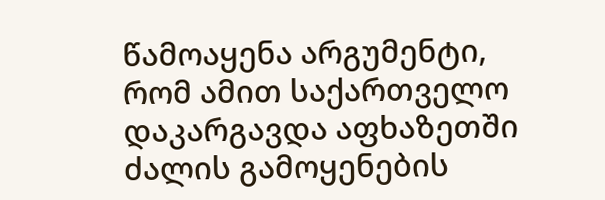წამოაყენა არგუმენტი, რომ ამით საქართველო დაკარგავდა აფხაზეთში ძალის გამოყენების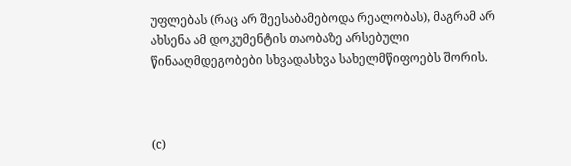უფლებას (რაც არ შეესაბამებოდა რეალობას), მაგრამ არ ახსენა ამ დოკუმენტის თაობაზე არსებული წინააღმდეგობები სხვადასხვა სახელმწიფოებს შორის.



(c)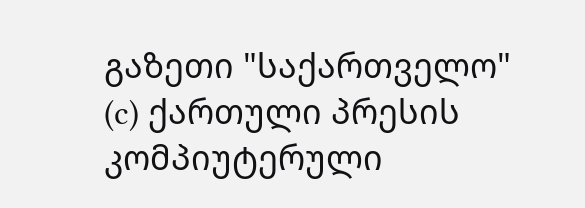გაზეთი "საქართველო"
(c) ქართული პრესის კომპიუტერული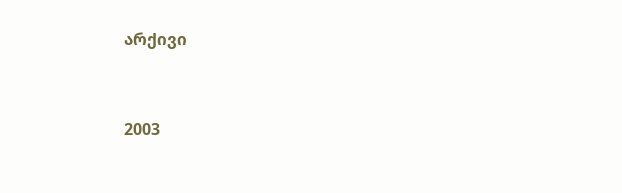არქივი


2003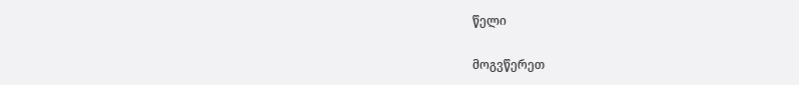წელი

მოგვწერეთ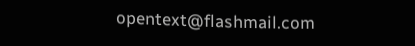opentext@flashmail.com